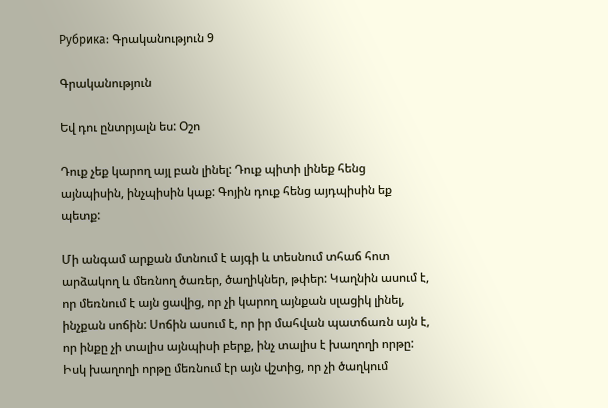Рубрика: Գրականություն 9

Գրականություն

Եվ դու ընտրյալն ես: Օշո

Դուք չեք կարող այլ բան լինել: Դուք պիտի լինեք հենց այնպիսին, ինչպիսին կաք: Գոյին դուք հենց այդպիսին եք պետք:

Մի անգամ արքան մտնում է այգի և տեսնում տհաճ հոտ արձակող և մեռնող ծառեր, ծաղիկներ, թփեր: Կաղնին ասում է, որ մեռնում է այն ցավից, որ չի կարող այնքան սլացիկ լինել, ինչքան սոճին: Սոճին ասում է, որ իր մահվան պատճառն այն է, որ ինքը չի տալիս այնպիսի բերք, ինչ տալիս է խաղողի որթը: Իսկ խաղողի որթը մեռնում էր այն վշտից, որ չի ծաղկում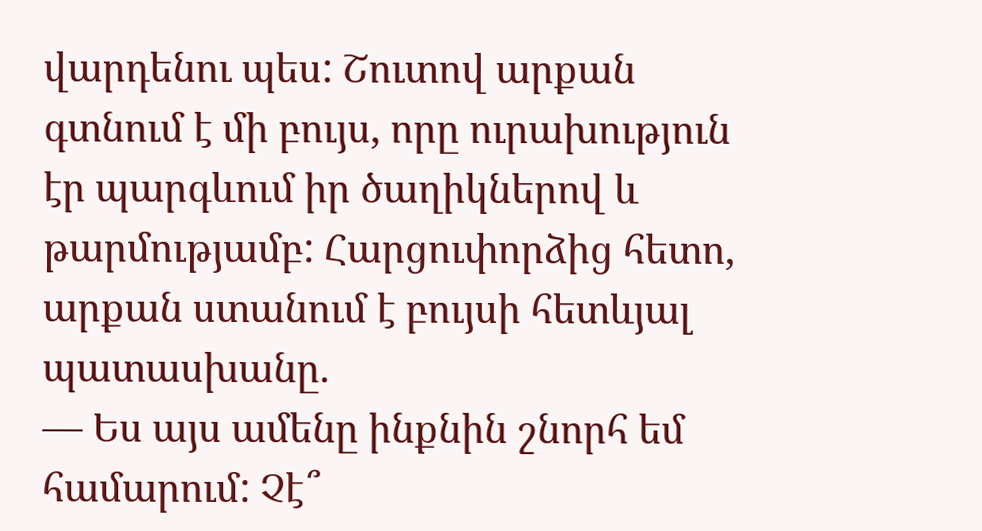վարդենու պես: Շուտով արքան գտնում է մի բույս, որը ուրախություն էր պարգևում իր ծաղիկներով և թարմությամբ: Հարցուփորձից հետո, արքան ստանում է բույսի հետևյալ պատասխանը.
— Ես այս ամենը ինքնին շնորհ եմ համարում: Չէ՞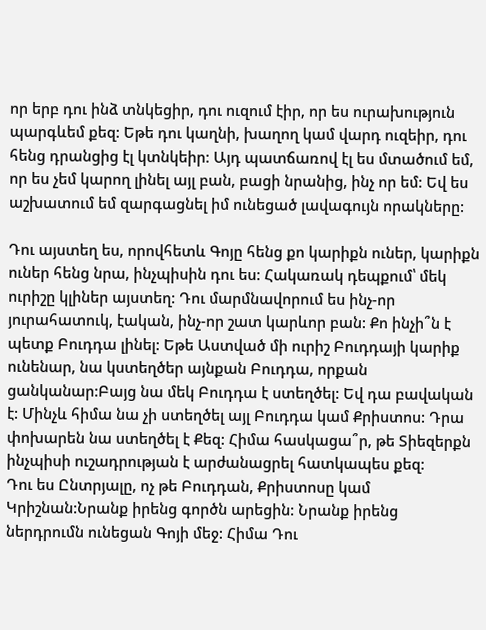որ երբ դու ինձ տնկեցիր, դու ուզում էիր, որ ես ուրախություն պարգևեմ քեզ: Եթե դու կաղնի, խաղող կամ վարդ ուզեիր, դու հենց դրանցից էլ կտնկեիր: Այդ պատճառով էլ ես մտածում եմ, որ ես չեմ կարող լինել այլ բան, բացի նրանից, ինչ որ եմ: Եվ ես աշխատում եմ զարգացնել իմ ունեցած լավագույն որակները:

Դու այստեղ ես, որովհետև Գոյը հենց քո կարիքն ուներ, կարիքն ուներ հենց նրա, ինչպիսին դու ես: Հակառակ դեպքում՝ մեկ ուրիշը կլիներ այստեղ: Դու մարմնավորում ես ինչ-որ յուրահատուկ, էական, ինչ-որ շատ կարևոր բան: Քո ինչի՞ն է պետք Բուդդա լինել: Եթե Աստված մի ուրիշ Բուդդայի կարիք ունենար, նա կստեղծեր այնքան Բուդդա, որքան ցանկանար:Բայց նա մեկ Բուդդա է ստեղծել: Եվ դա բավական է: Մինչև հիմա նա չի ստեղծել այլ Բուդդա կամ Քրիստոս: Դրա փոխարեն նա ստեղծել է Քեզ: Հիմա հասկացա՞ր, թե Տիեզերքն ինչպիսի ուշադրության է արժանացրել հատկապես քեզ:
Դու ես Ընտրյալը, ոչ թե Բուդդան, Քրիստոսը կամ Կրիշնան:Նրանք իրենց գործն արեցին: Նրանք իրենց ներդրումն ունեցան Գոյի մեջ: Հիմա Դու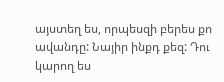այստեղ ես, որպեսզի բերես քո ավանդը: Նայիր ինքդ քեզ: Դու կարող ես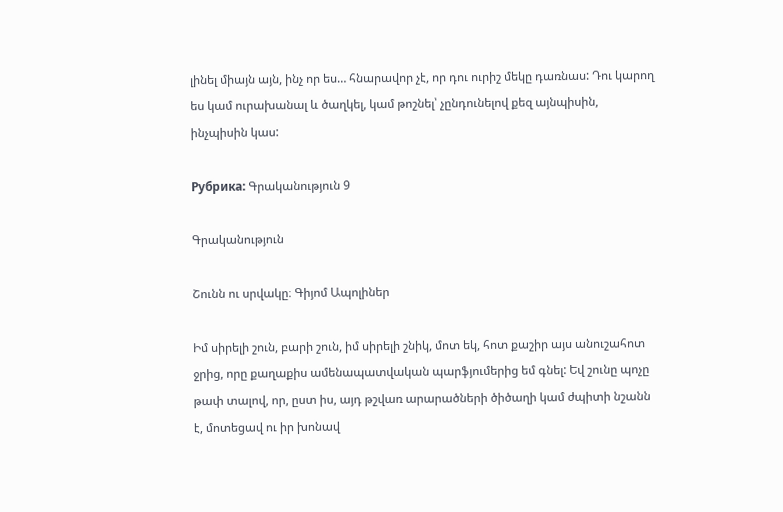լինել միայն այն, ինչ որ ես… հնարավոր չէ, որ դու ուրիշ մեկը դառնաս: Դու կարող ես կամ ուրախանալ և ծաղկել, կամ թոշնել՝ չընդունելով քեզ այնպիսին, ինչպիսին կաս:

Рубрика: Գրականություն 9

Գրականություն

Շունն ու սրվակը։ Գիյոմ Ապոլիներ

Իմ սիրելի շուն, բարի շուն, իմ սիրելի շնիկ, մոտ եկ, հոտ քաշիր այս անուշահոտ ջրից, որը քաղաքիս ամենապատվական պարֆյումերից եմ գնել: Եվ շունը պոչը թափ տալով, որ, ըստ իս, այդ թշվառ արարածների ծիծաղի կամ ժպիտի նշանն է, մոտեցավ ու իր խոնավ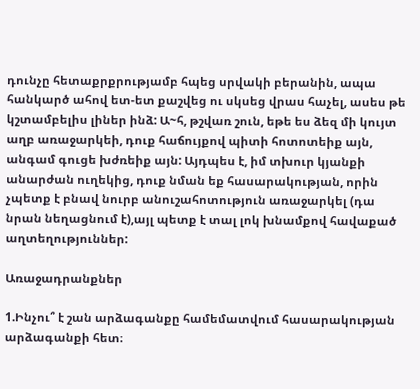դունչը հետաքրքրությամբ հպեց սրվակի բերանին, ապա հանկարծ ահով ետ-ետ քաշվեց ու սկսեց վրաս հաչել, ասես թե կշտամբելիս լիներ ինձ: Ա~հ, թշվառ շուն, եթե ես ձեզ մի կույտ աղբ առաջարկեի, դուք հաճույքով պիտի հոտոտեիք այն, անգամ գուցե խժռեիք այն: Այդպես է, իմ տխուր կյանքի անարժան ուղեկից, դուք նման եք հասարակության, որին չպետք է բնավ նուրբ անուշահոտություն առաջարկել (դա նրան նեղացնում է),այլ պետք է տալ լոկ խնամքով հավաքած աղտեղություններ:

Առաջադրանքներ

1.Ինչու՞ է շան արձագանքը համեմատվում հասարակության արձագանքի հետ։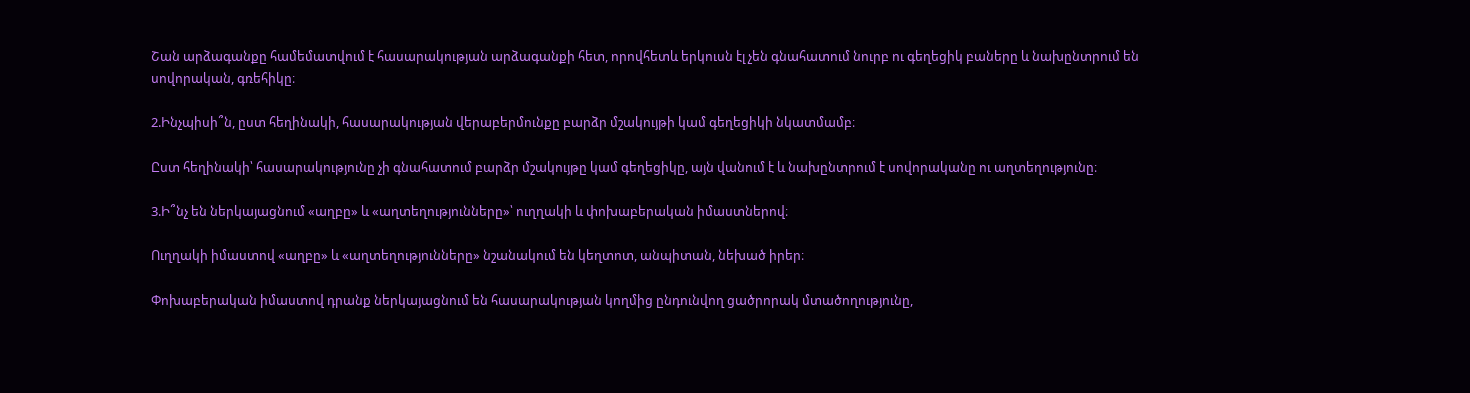Շան արձագանքը համեմատվում է հասարակության արձագանքի հետ, որովհետև երկուսն էլ չեն գնահատում նուրբ ու գեղեցիկ բաները և նախընտրում են սովորական, գռեհիկը։

2.Ինչպիսի՞ն, ըստ հեղինակի, հասարակության վերաբերմունքը բարձր մշակույթի կամ գեղեցիկի նկատմամբ։

Ըստ հեղինակի՝ հասարակությունը չի գնահատում բարձր մշակույթը կամ գեղեցիկը, այն վանում է և նախընտրում է սովորականը ու աղտեղությունը։

3.Ի՞նչ են ներկայացնում «աղբը» և «աղտեղությունները»՝ ուղղակի և փոխաբերական իմաստներով։

Ուղղակի իմաստով «աղբը» և «աղտեղությունները» նշանակում են կեղտոտ, անպիտան, նեխած իրեր։

Փոխաբերական իմաստով դրանք ներկայացնում են հասարակության կողմից ընդունվող ցածրորակ մտածողությունը,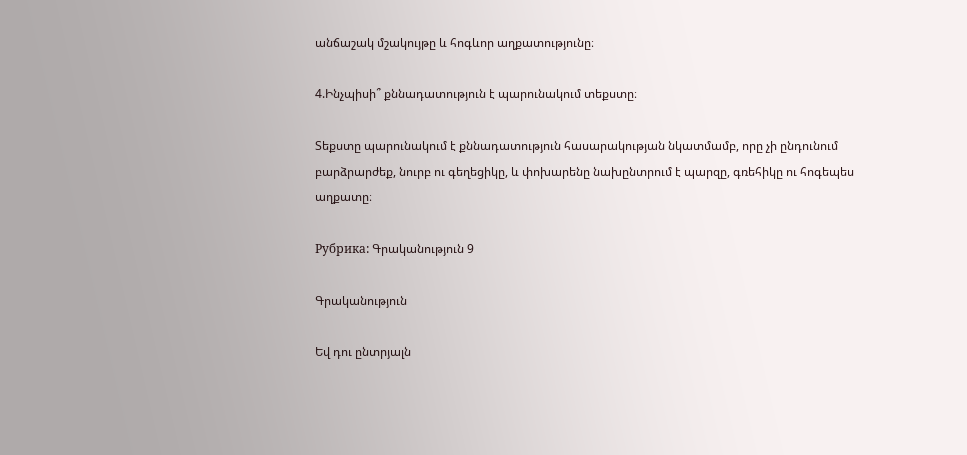անճաշակ մշակույթը և հոգևոր աղքատությունը։

4.Ինչպիսի՞ քննադատություն է պարունակում տեքստը։

Տեքստը պարունակում է քննադատություն հասարակության նկատմամբ, որը չի ընդունում բարձրարժեք, նուրբ ու գեղեցիկը, և փոխարենը նախընտրում է պարզը, գռեհիկը ու հոգեպես աղքատը։

Рубрика: Գրականություն 9

Գրականություն

Եվ դու ընտրյալն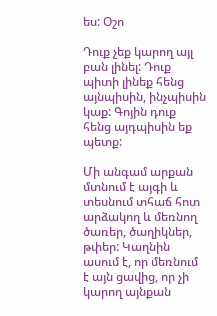ես: Օշո

Դուք չեք կարող այլ բան լինել: Դուք պիտի լինեք հենց այնպիսին, ինչպիսին կաք: Գոյին դուք հենց այդպիսին եք պետք:

Մի անգամ արքան մտնում է այգի և տեսնում տհաճ հոտ արձակող և մեռնող ծառեր, ծաղիկներ, թփեր: Կաղնին ասում է, որ մեռնում է այն ցավից, որ չի կարող այնքան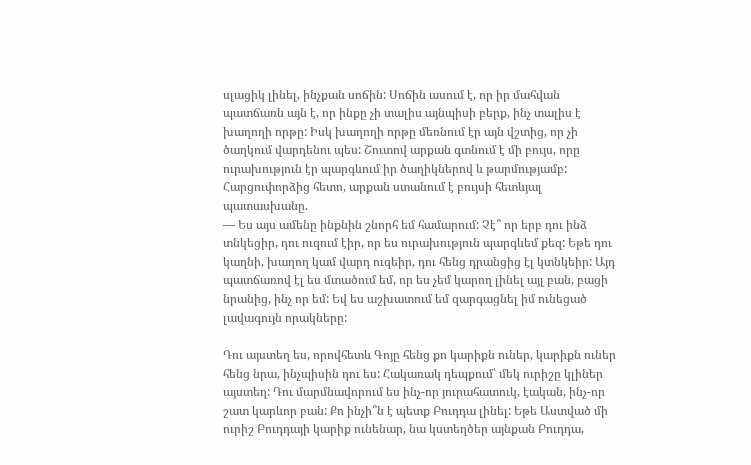սլացիկ լինել, ինչքան սոճին: Սոճին ասում է, որ իր մահվան պատճառն այն է, որ ինքը չի տալիս այնպիսի բերք, ինչ տալիս է խաղողի որթը: Իսկ խաղողի որթը մեռնում էր այն վշտից, որ չի ծաղկում վարդենու պես: Շուտով արքան գտնում է մի բույս, որը ուրախություն էր պարգևում իր ծաղիկներով և թարմությամբ: Հարցուփորձից հետո, արքան ստանում է բույսի հետևյալ պատասխանը.
— Ես այս ամենը ինքնին շնորհ եմ համարում: Չէ՞ որ երբ դու ինձ տնկեցիր, դու ուզում էիր, որ ես ուրախություն պարգևեմ քեզ: Եթե դու կաղնի, խաղող կամ վարդ ուզեիր, դու հենց դրանցից էլ կտնկեիր: Այդ պատճառով էլ ես մտածում եմ, որ ես չեմ կարող լինել այլ բան, բացի նրանից, ինչ որ եմ: Եվ ես աշխատում եմ զարգացնել իմ ունեցած լավագույն որակները:

Դու այստեղ ես, որովհետև Գոյը հենց քո կարիքն ուներ, կարիքն ուներ հենց նրա, ինչպիսին դու ես: Հակառակ դեպքում՝ մեկ ուրիշը կլիներ այստեղ: Դու մարմնավորում ես ինչ-որ յուրահատուկ, էական, ինչ-որ շատ կարևոր բան: Քո ինչի՞ն է պետք Բուդդա լինել: Եթե Աստված մի ուրիշ Բուդդայի կարիք ունենար, նա կստեղծեր այնքան Բուդդա,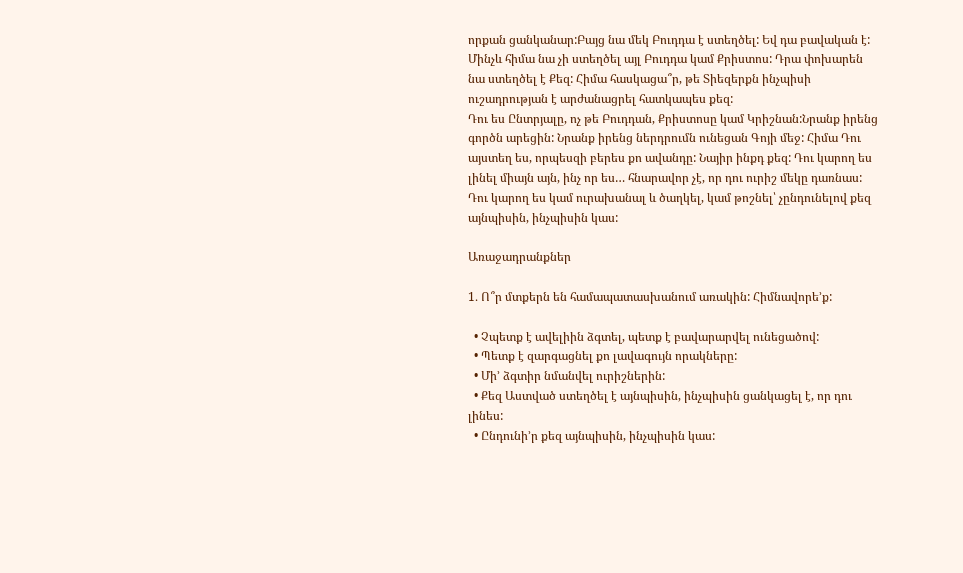որքան ցանկանար:Բայց նա մեկ Բուդդա է ստեղծել: Եվ դա բավական է: Մինչև հիմա նա չի ստեղծել այլ Բուդդա կամ Քրիստոս: Դրա փոխարեն նա ստեղծել է Քեզ: Հիմա հասկացա՞ր, թե Տիեզերքն ինչպիսի ուշադրության է արժանացրել հատկապես քեզ:
Դու ես Ընտրյալը, ոչ թե Բուդդան, Քրիստոսը կամ Կրիշնան:Նրանք իրենց գործն արեցին: Նրանք իրենց ներդրումն ունեցան Գոյի մեջ: Հիմա Դու այստեղ ես, որպեսզի բերես քո ավանդը: Նայիր ինքդ քեզ: Դու կարող ես լինել միայն այն, ինչ որ ես… հնարավոր չէ, որ դու ուրիշ մեկը դառնաս: Դու կարող ես կամ ուրախանալ և ծաղկել, կամ թոշնել՝ չընդունելով քեզ այնպիսին, ինչպիսին կաս:

Առաջադրանքներ

1․ Ո՞ր մտքերն են համապատասխանում առակին: Հիմնավորե’ք:

  • Չպետք է ավելիին ձգտել, պետք է բավարարվել ունեցածով:
  • Պետք է զարգացնել քո լավագույն որակները:
  • Մի’ ձգտիր նմանվել ուրիշներին:
  • Քեզ Աստված ստեղծել է այնպիսին, ինչպիսին ցանկացել է, որ դու լինես:
  • Ընդունի’ր քեզ այնպիսին, ինչպիսին կաս: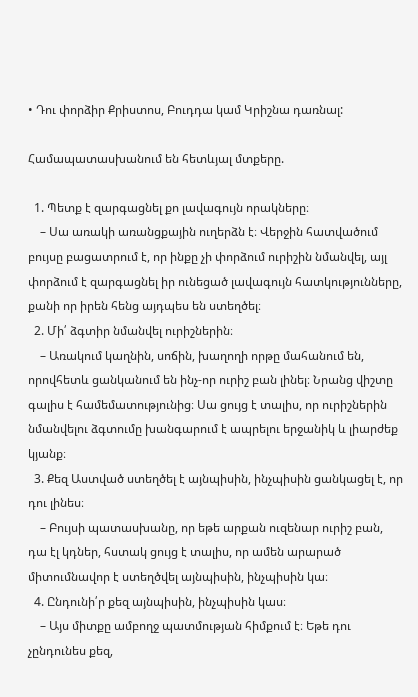• Դու փորձիր Քրիստոս, Բուդդա կամ Կրիշնա դառնալ:

Համապատասխանում են հետևյալ մտքերը.

  1. Պետք է զարգացնել քո լավագույն որակները։
    – Սա առակի առանցքային ուղերձն է։ Վերջին հատվածում բույսը բացատրում է, որ ինքը չի փորձում ուրիշին նմանվել, այլ փորձում է զարգացնել իր ունեցած լավագույն հատկությունները, քանի որ իրեն հենց այդպես են ստեղծել։
  2. Մի՛ ձգտիր նմանվել ուրիշներին։
    – Առակում կաղնին, սոճին, խաղողի որթը մահանում են, որովհետև ցանկանում են ինչ-որ ուրիշ բան լինել։ Նրանց վիշտը գալիս է համեմատությունից։ Սա ցույց է տալիս, որ ուրիշներին նմանվելու ձգտումը խանգարում է ապրելու երջանիկ և լիարժեք կյանք։
  3. Քեզ Աստված ստեղծել է այնպիսին, ինչպիսին ցանկացել է, որ դու լինես։
    – Բույսի պատասխանը, որ եթե արքան ուզենար ուրիշ բան, դա էլ կդներ, հստակ ցույց է տալիս, որ ամեն արարած միտումնավոր է ստեղծվել այնպիսին, ինչպիսին կա։
  4. Ընդունի՛ր քեզ այնպիսին, ինչպիսին կաս։
    – Այս միտքը ամբողջ պատմության հիմքում է։ Եթե դու չընդունես քեզ,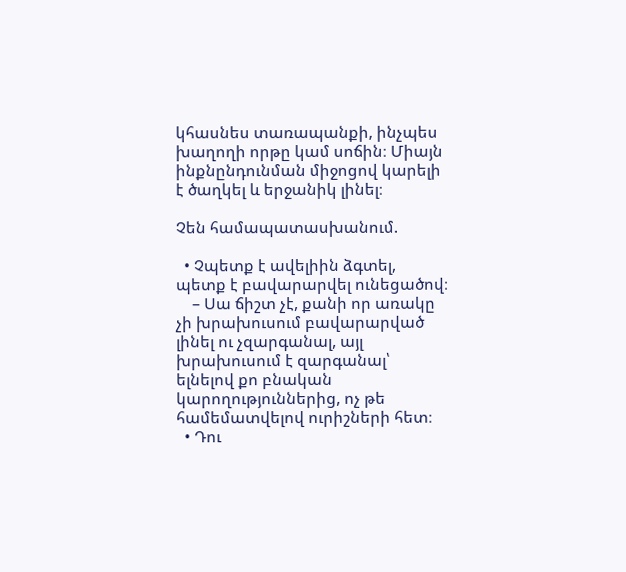կհասնես տառապանքի, ինչպես խաղողի որթը կամ սոճին։ Միայն ինքնընդունման միջոցով կարելի է ծաղկել և երջանիկ լինել։

Չեն համապատասխանում.

  • Չպետք է ավելիին ձգտել, պետք է բավարարվել ունեցածով։
    – Սա ճիշտ չէ, քանի որ առակը չի խրախուսում բավարարված լինել ու չզարգանալ, այլ խրախուսում է զարգանալ՝ ելնելով քո բնական կարողություններից, ոչ թե համեմատվելով ուրիշների հետ։
  • Դու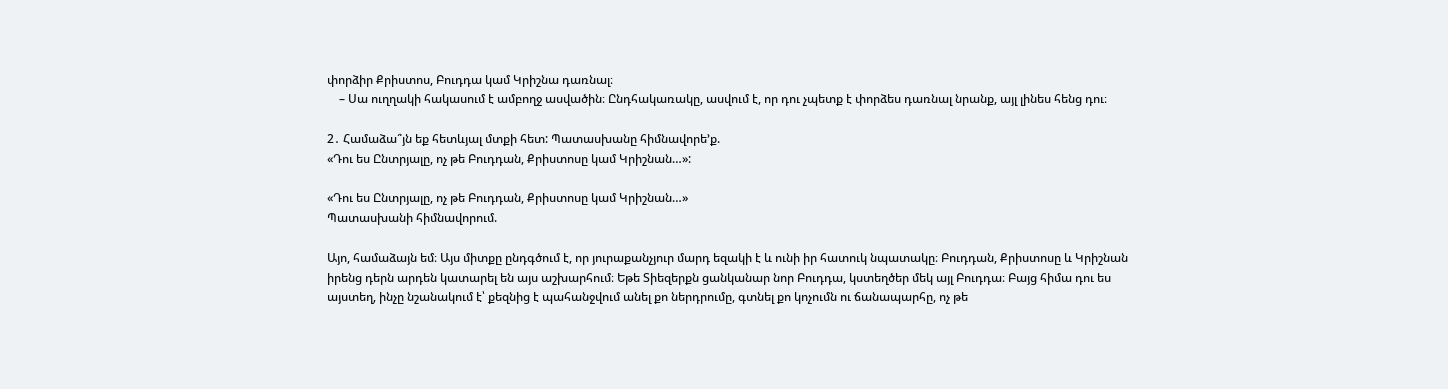փորձիր Քրիստոս, Բուդդա կամ Կրիշնա դառնալ։
    – Սա ուղղակի հակասում է ամբողջ ասվածին։ Ընդհակառակը, ասվում է, որ դու չպետք է փորձես դառնալ նրանք, այլ լինես հենց դու։

2․ Համաձա՞յն եք հետևյալ մտքի հետ: Պատասխանը հիմնավորե’ք.
«Դու ես Ընտրյալը, ոչ թե Բուդդան, Քրիստոսը կամ Կրիշնան…»:

«Դու ես Ընտրյալը, ոչ թե Բուդդան, Քրիստոսը կամ Կրիշնան…»
Պատասխանի հիմնավորում.

Այո, համաձայն եմ։ Այս միտքը ընդգծում է, որ յուրաքանչյուր մարդ եզակի է և ունի իր հատուկ նպատակը։ Բուդդան, Քրիստոսը և Կրիշնան իրենց դերն արդեն կատարել են այս աշխարհում։ Եթե Տիեզերքն ցանկանար նոր Բուդդա, կստեղծեր մեկ այլ Բուդդա։ Բայց հիմա դու ես այստեղ, ինչը նշանակում է՝ քեզնից է պահանջվում անել քո ներդրումը, գտնել քո կոչումն ու ճանապարհը, ոչ թե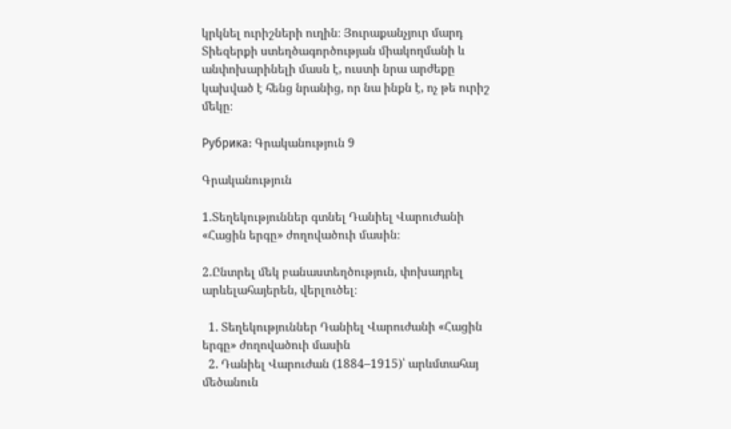կրկնել ուրիշների ուղին։ Յուրաքանչյուր մարդ Տիեզերքի ստեղծագործության միակողմանի և անփոխարինելի մասն է, ուստի նրա արժեքը կախված է հենց նրանից, որ նա ինքն է, ոչ թե ուրիշ մեկը։

Рубрика: Գրականություն 9

Գրականություն

1.Տեղեկություններ գտնել Դանիել Վարուժանի «Հացին երգը» ժողովածուի մասին։

2.Ընտրել մեկ բանաստեղծություն, փոխադրել արևելահայերեն, վերլուծել։

  1. Տեղեկություններ Դանիել Վարուժանի «Հացին երգը» ժողովածուի մասին
  2. Դանիել Վարուժան (1884–1915)՝ արևմտահայ մեծանուն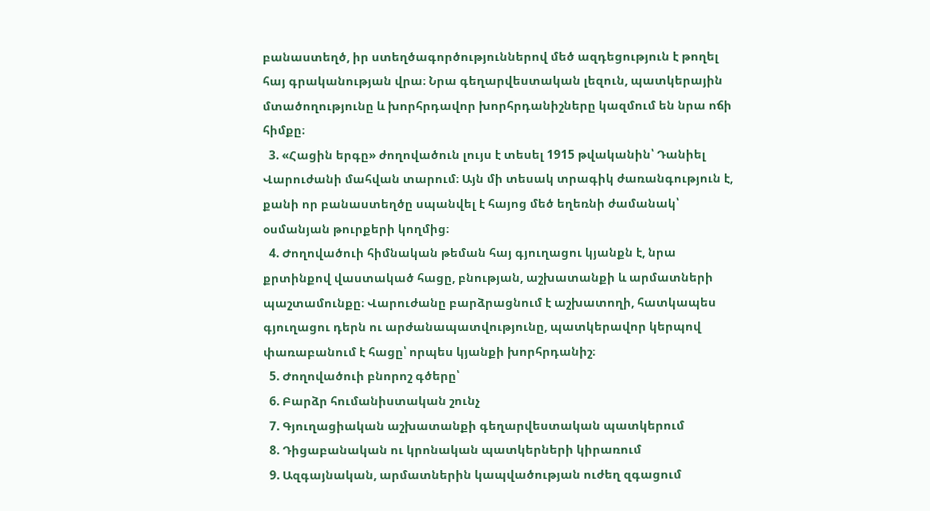բանաստեղծ, իր ստեղծագործություններով մեծ ազդեցություն է թողել հայ գրականության վրա։ Նրա գեղարվեստական լեզուն, պատկերային մտածողությունը և խորհրդավոր խորհրդանիշները կազմում են նրա ոճի հիմքը։
  3. «Հացին երգը» ժողովածուն լույս է տեսել 1915 թվականին՝ Դանիել Վարուժանի մահվան տարում։ Այն մի տեսակ տրագիկ ժառանգություն է, քանի որ բանաստեղծը սպանվել է հայոց մեծ եղեռնի ժամանակ՝ օսմանյան թուրքերի կողմից։
  4. Ժողովածուի հիմնական թեման հայ գյուղացու կյանքն է, նրա քրտինքով վաստակած հացը, բնության, աշխատանքի և արմատների պաշտամունքը։ Վարուժանը բարձրացնում է աշխատողի, հատկապես գյուղացու դերն ու արժանապատվությունը, պատկերավոր կերպով փառաբանում է հացը՝ որպես կյանքի խորհրդանիշ։
  5. Ժողովածուի բնորոշ գծերը՝
  6. Բարձր հումանիստական շունչ
  7. Գյուղացիական աշխատանքի գեղարվեստական պատկերում
  8. Դիցաբանական ու կրոնական պատկերների կիրառում
  9. Ազգայնական, արմատներին կապվածության ուժեղ զգացում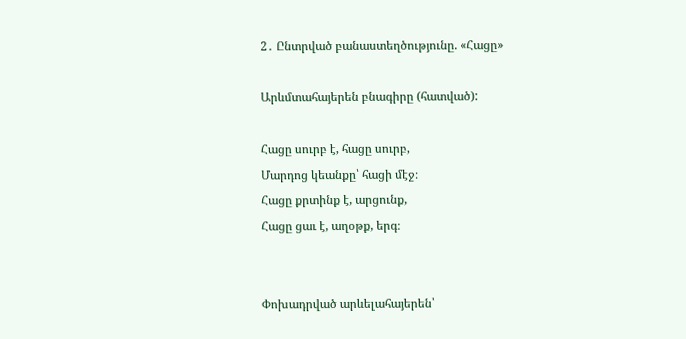2․ Ընտրված բանաստեղծությունը. «Հացը»

Արևմտահայերեն բնագիրը (հատված):

Հացը սուրբ է, հացը սուրբ,
Մարդոց կեանքը՝ հացի մէջ։
Հացը քրտինք է, արցունք,
Հացը ցաւ է, աղօթք, երգ։


Փոխադրված արևելահայերեն՝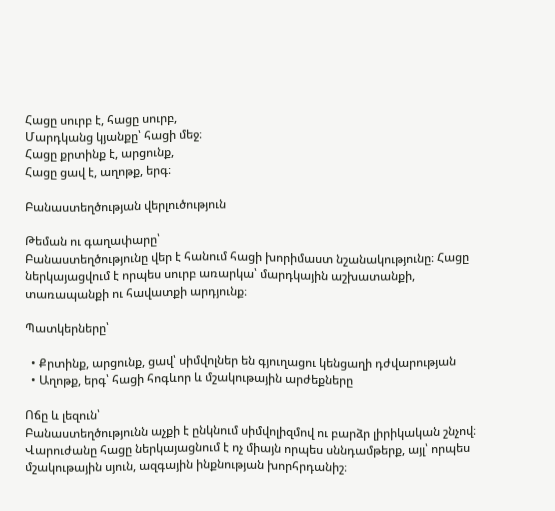Հացը սուրբ է, հացը սուրբ,
Մարդկանց կյանքը՝ հացի մեջ։
Հացը քրտինք է, արցունք,
Հացը ցավ է, աղոթք, երգ։

Բանաստեղծության վերլուծություն

Թեման ու գաղափարը՝
Բանաստեղծությունը վեր է հանում հացի խորիմաստ նշանակությունը։ Հացը ներկայացվում է որպես սուրբ առարկա՝ մարդկային աշխատանքի, տառապանքի ու հավատքի արդյունք։

Պատկերները՝

  • Քրտինք, արցունք, ցավ՝ սիմվոլներ են գյուղացու կենցաղի դժվարության
  • Աղոթք, երգ՝ հացի հոգևոր և մշակութային արժեքները

Ոճը և լեզուն՝
Բանաստեղծությունն աչքի է ընկնում սիմվոլիզմով ու բարձր լիրիկական շնչով։ Վարուժանը հացը ներկայացնում է ոչ միայն որպես սննդամթերք, այլ՝ որպես մշակութային սյուն, ազգային ինքնության խորհրդանիշ։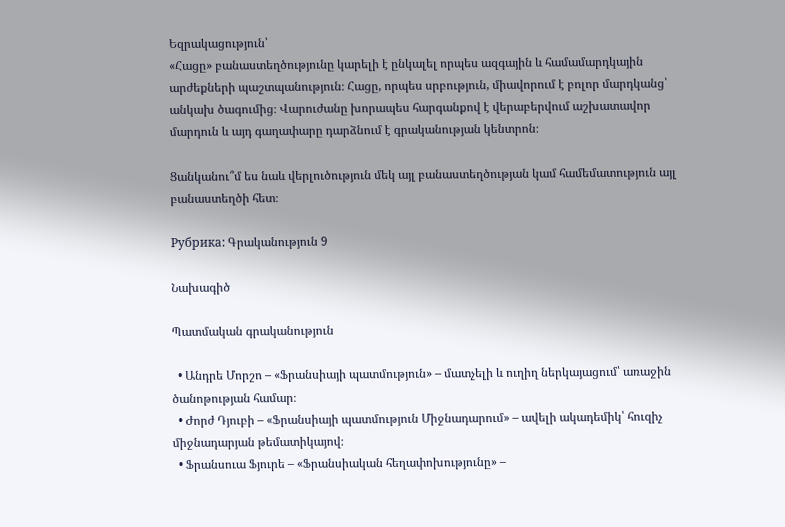Եզրակացություն՝
«Հացը» բանաստեղծությունը կարելի է ընկալել որպես ազգային և համամարդկային արժեքների պաշտպանություն։ Հացը, որպես սրբություն, միավորում է բոլոր մարդկանց՝ անկախ ծագումից։ Վարուժանը խորապես հարգանքով է վերաբերվում աշխատավոր մարդուն և այդ գաղափարը դարձնում է գրականության կենտրոն։

Ցանկանու՞մ ես նաև վերլուծություն մեկ այլ բանաստեղծության կամ համեմատություն այլ բանաստեղծի հետ։

Рубрика: Գրականություն 9

Նախագիծ

Պատմական գրականություն

  • Անդրե Մորշո – «Ֆրանսիայի պատմություն» – մատչելի և ուղիղ ներկայացում՝ առաջին ծանոթության համար։
  • Ժորժ Դյուբի – «Ֆրանսիայի պատմություն Միջնադարում» – ավելի ակադեմիկ՝ հուզիչ միջնադարյան թեմատիկայով։
  • Ֆրանսուա Ֆյուրե – «Ֆրանսիական հեղափոխությունը» –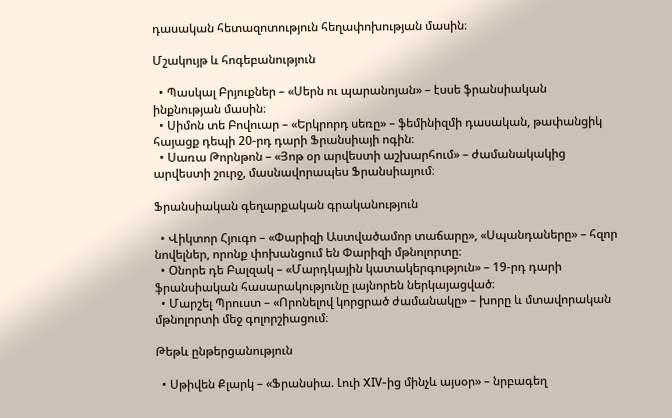դասական հետազոտություն հեղափոխության մասին։

Մշակույթ և հոգեբանություն

  • Պասկալ Բրյուքներ – «Սերն ու պարանոյան» – էսսե ֆրանսիական ինքնության մասին։
  • Սիմոն տե Բովուար – «Երկրորդ սեռը» – ֆեմինիզմի դասական, թափանցիկ հայացք դեպի 20-րդ դարի Ֆրանսիայի ոգին։
  • Սառա Թորնթոն – «Յոթ օր արվեստի աշխարհում» – ժամանակակից արվեստի շուրջ, մասնավորապես Ֆրանսիայում։

Ֆրանսիական գեղարքական գրականություն

  • Վիկտոր Հյուգո – «Փարիզի Աստվածամոր տաճարը», «Սպանդաները» – հզոր նովելներ, որոնք փոխանցում են Փարիզի մթնոլորտը։
  • Օնորե դե Բալզակ – «Մարդկային կատակերգություն» – 19-րդ դարի ֆրանսիական հասարակությունը լայնորեն ներկայացված։
  • Մարշել Պրուստ – «Որոնելով կորցրած ժամանակը» – խորը և մտավորական մթնոլորտի մեջ գոլորշիացում։

Թեթև ընթերցանություն

  • Սթիվեն Քլարկ – «Ֆրանսիա. Լուի XIV-ից մինչև այսօր» – նրբագեղ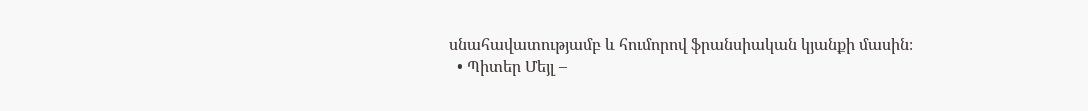սնահավատությամբ և հումորով ֆրանսիական կյանքի մասին։
  • Պիտեր Մեյլ –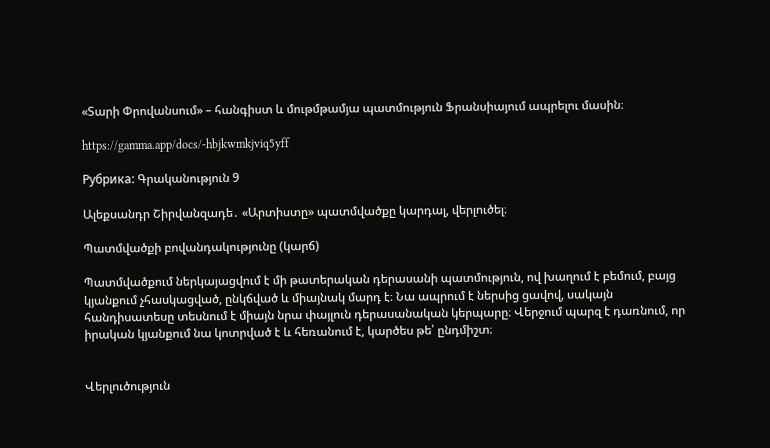«Տարի Փրովանսում» – հանգիստ և մութմթամյա պատմություն Ֆրանսիայում ապրելու մասին։

https://gamma.app/docs/-hbjkwmkjviq5yff

Рубрика: Գրականություն 9

Ալեքսանդր Շիրվանզադե․ «Արտիստը» պատմվածքը կարդալ, վերլուծել։

Պատմվածքի բովանդակությունը (կարճ)

Պատմվածքում ներկայացվում է մի թատերական դերասանի պատմություն, ով խաղում է բեմում, բայց կյանքում չհասկացված, ընկճված և միայնակ մարդ է։ Նա ապրում է ներսից ցավով, սակայն հանդիսատեսը տեսնում է միայն նրա փայլուն դերասանական կերպարը։ Վերջում պարզ է դառնում, որ իրական կյանքում նա կոտրված է և հեռանում է, կարծես թե՝ ընդմիշտ։


Վերլուծություն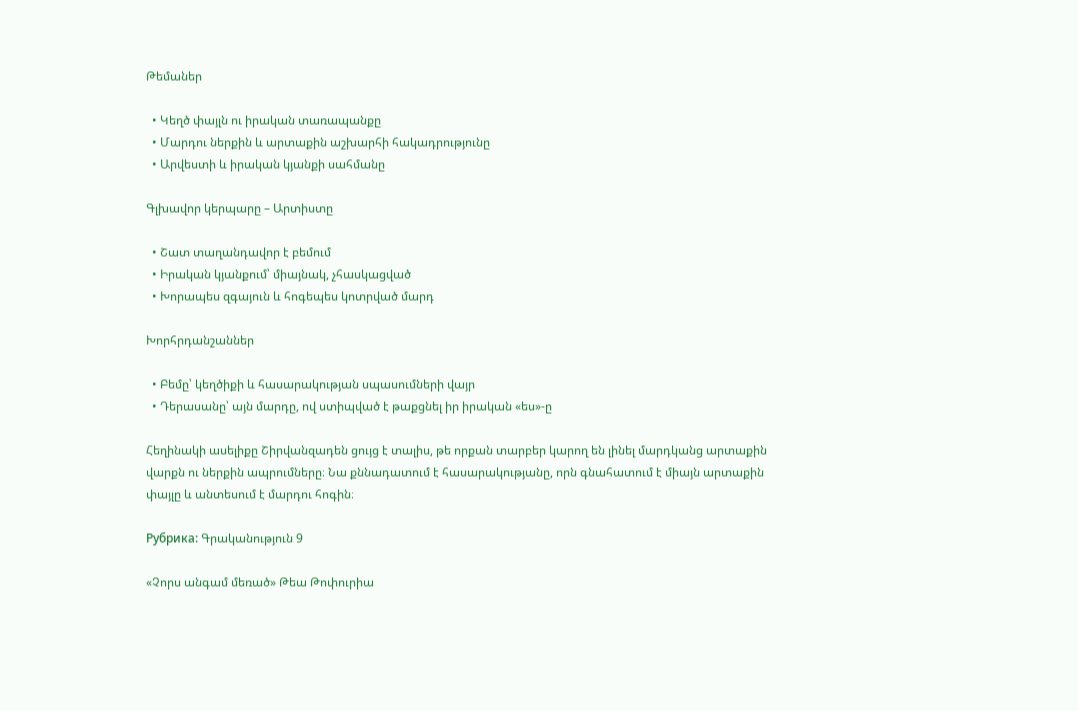Թեմաներ

  • Կեղծ փայլն ու իրական տառապանքը
  • Մարդու ներքին և արտաքին աշխարհի հակադրությունը
  • Արվեստի և իրական կյանքի սահմանը

Գլխավոր կերպարը – Արտիստը

  • Շատ տաղանդավոր է բեմում
  • Իրական կյանքում՝ միայնակ, չհասկացված
  • Խորապես զգայուն և հոգեպես կոտրված մարդ

Խորհրդանշաններ

  • Բեմը՝ կեղծիքի և հասարակության սպասումների վայր
  • Դերասանը՝ այն մարդը, ով ստիպված է թաքցնել իր իրական «ես»-ը

Հեղինակի ասելիքը Շիրվանզադեն ցույց է տալիս, թե որքան տարբեր կարող են լինել մարդկանց արտաքին վարքն ու ներքին ապրումները։ Նա քննադատում է հասարակությանը, որն գնահատում է միայն արտաքին փայլը և անտեսում է մարդու հոգին։

Рубрика: Գրականություն 9

«Չորս անգամ մեռած» Թեա Թոփուրիա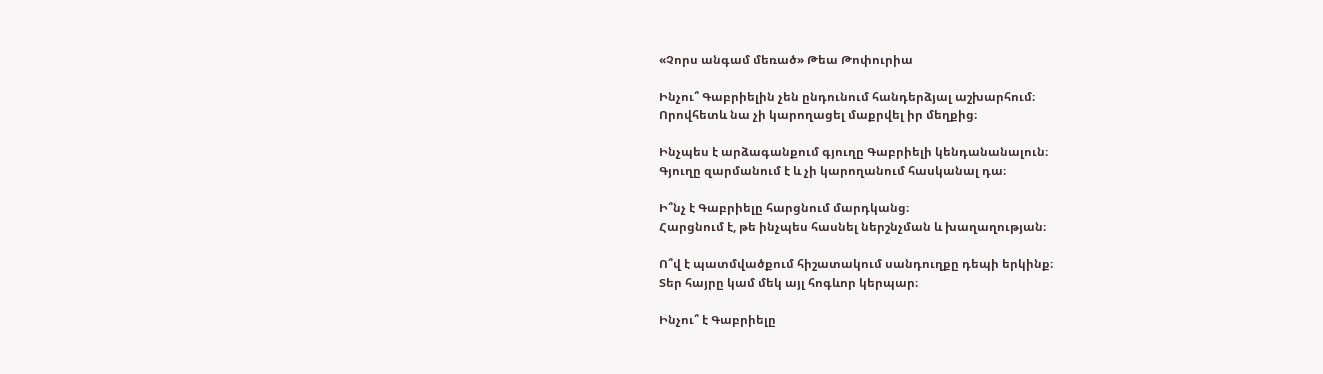«Չորս անգամ մեռած» Թեա Թոփուրիա

Ինչու՞ Գաբրիելին չեն ընդունում հանդերձյալ աշխարհում։
Որովհետև նա չի կարողացել մաքրվել իր մեղքից։

Ինչպես է արձագանքում գյուղը Գաբրիելի կենդանանալուն։
Գյուղը զարմանում է և չի կարողանում հասկանալ դա։

Ի՞նչ է Գաբրիելը հարցնում մարդկանց։
Հարցնում է, թե ինչպես հասնել ներշնչման և խաղաղության։

Ո՞վ է պատմվածքում հիշատակում սանդուղքը դեպի երկինք։
Տեր հայրը կամ մեկ այլ հոգևոր կերպար։

Ինչու՞ է Գաբրիելը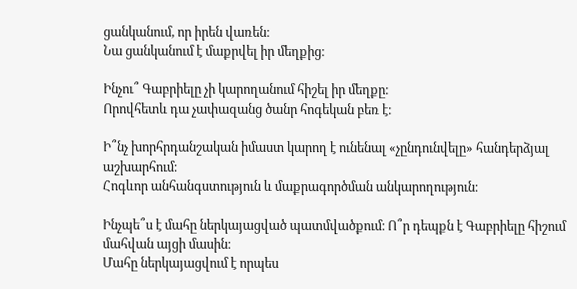ցանկանում, որ իրեն վառեն։
Նա ցանկանում է մաքրվել իր մեղքից։

Ինչու՞ Գաբրիելը չի կարողանում հիշել իր մեղքը։
Որովհետև դա չափազանց ծանր հոգեկան բեռ է։

Ի՞նչ խորհրդանշական իմաստ կարող է ունենալ «չընդունվելը» հանդերձյալ աշխարհում։
Հոգևոր անհանգստություն և մաքրագործման անկարողություն։

Ինչպե՞ս է մահը ներկայացված պատմվածքում։ Ո՞ր դեպքն է Գաբրիելը հիշում մահվան այցի մասին։
Մահը ներկայացվում է որպես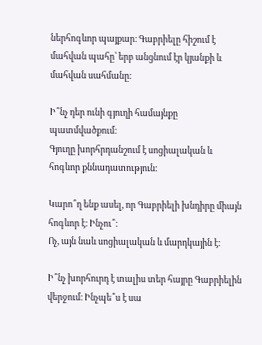ներհոգևոր պայքար։ Գաբրիելը հիշում է մահվան պահը՝ երբ անցնում էր կյանքի և մահվան սահմանը։

Ի՞նչ դեր ունի գյուղի համայնքը պատմվածքում։
Գյուղը խորհրդանշում է սոցիալական և հոգևոր քննադատություն։

Կարո՞ղ ենք ասել, որ Գաբրիելի խնդիրը միայն հոգևոր է։ Ինչու՞։
Ոչ, այն նաև սոցիալական և մարդկային է։

Ի՞նչ խորհուրդ է տալիս տեր հայրը Գաբրիելին վերջում։ Ինչպե՞ս է սա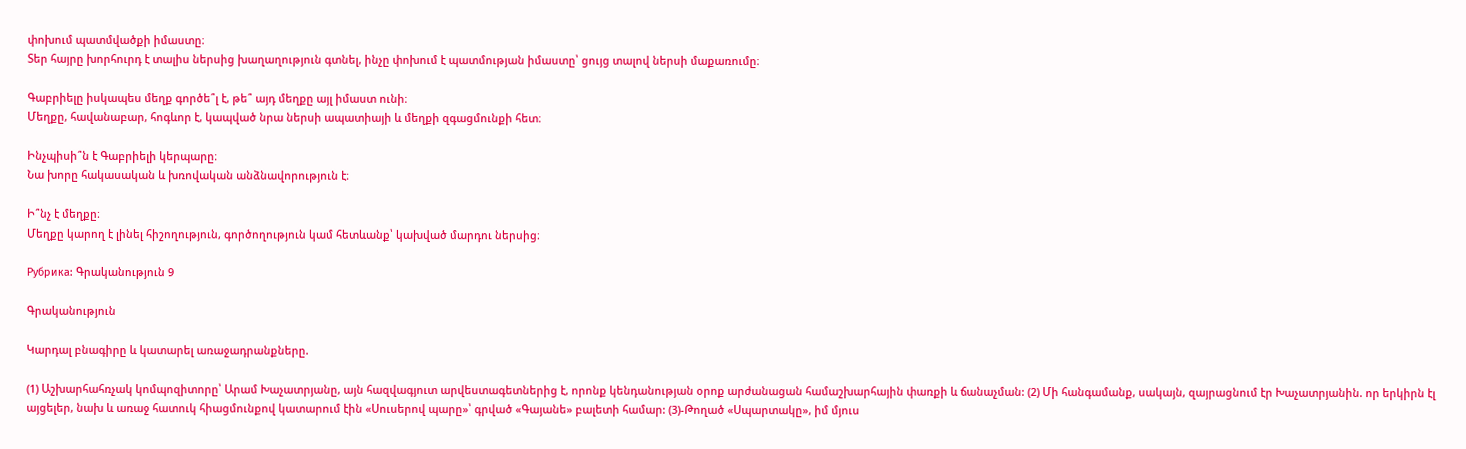փոխում պատմվածքի իմաստը։
Տեր հայրը խորհուրդ է տալիս ներսից խաղաղություն գտնել, ինչը փոխում է պատմության իմաստը՝ ցույց տալով ներսի մաքառումը։

Գաբրիելը իսկապես մեղք գործե՞լ է, թե՞ այդ մեղքը այլ իմաստ ունի։
Մեղքը, հավանաբար, հոգևոր է, կապված նրա ներսի ապատիայի և մեղքի զգացմունքի հետ։

Ինչպիսի՞ն է Գաբրիելի կերպարը։
Նա խորը հակասական և խռովական անձնավորություն է։

Ի՞նչ է մեղքը։
Մեղքը կարող է լինել հիշողություն, գործողություն կամ հետևանք՝ կախված մարդու ներսից։

Рубрика: Գրականություն 9

Գրականություն

Կարդալ բնագիրը և կատարել առաջադրանքները.

(1) Աշխարհահռչակ կոմպոզիտորը՝ Արամ Խաչատրյանը, այն հազվագյուտ արվեստագետներից է, որոնք կենդանության օրոք արժանացան համաշխարհային փառքի և ճանաչման: (2) Մի հանգամանք, սակայն, զայրացնում էր Խաչատրյանին. որ երկիրն էլ այցելեր, նախ և առաջ հատուկ հիացմունքով կատարում էին «Սուսերով պարը»՝ գրված «Գայանե» բալետի համար: (3)-Թողած «Սպարտակը», իմ մյուս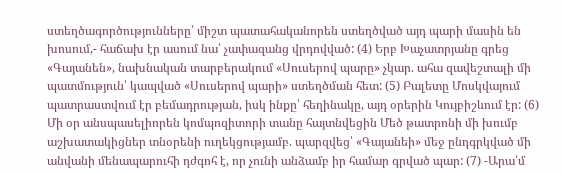ստեղծագործությունները՝ միշտ պատահականորեն ստեղծված այդ պարի մասին են խոսում,- հաճախ էր ասում նա՝ չափազանց վրդովված: (4) Երբ Խաչատրյանը գրեց «Գայանեն», նախնական տարբերակում «Սուսերով պարը» չկար. ահա զավեշտալի մի պատմություն՝ կապված «Սուսերով պարի» ստեղծման հետ: (5) Բալետը Մոսկվայում պատրաստվում էր բեմադրության, իսկ ինքը՝ հեղինակը, այդ օրերին Կույբիշևում էր: (6) Մի օր անսպասելիորեն կոմպոզիտորի տանը հայտնվեցին Մեծ թատրոնի մի խումբ աշխատակիցներ տնօրենի ուղեկցությամբ. պարզվեց՝ «Գայանեի» մեջ ընդգրկված մի անվանի մենապարուհի դժգոհ է, որ չունի անձամբ իր համար գրված պար: (7) -Արա՛մ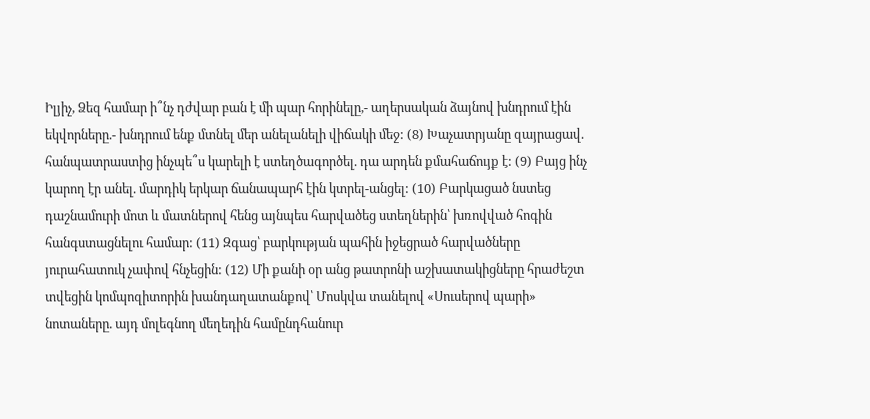Իլյիչ, Ձեզ համար ի՞նչ դժվար բան է մի պար հորինելը,- աղերսական ձայնով խնդրում էին եկվորները.- խնդրում ենք մտնել մեր անելանելի վիճակի մեջ: (8) Խաչատրյանը զայրացավ. հանպատրաստից ինչպե՞ս կարելի է ստեղծագործել. դա արդեն քմահաճույք է: (9) Բայց ինչ կարող էր անել. մարդիկ երկար ճանապարհ էին կտրել-անցել: (10) Բարկացած նստեց դաշնամուրի մոտ և մատներով հենց այնպես հարվածեց ստեղներին՝ խռովված հոգին հանգստացնելու համար: (11) Զգաց՝ բարկության պահին իջեցրած հարվածները յուրահատուկ չափով հնչեցին: (12) Մի քանի օր անց թատրոնի աշխատակիցները հրաժեշտ տվեցին կոմպոզիտորին խանդաղատանքով՝ Մոսկվա տանելով «Սուսերով պարի» նոտաները. այդ մոլեգնող մեղեդին համընդհանուր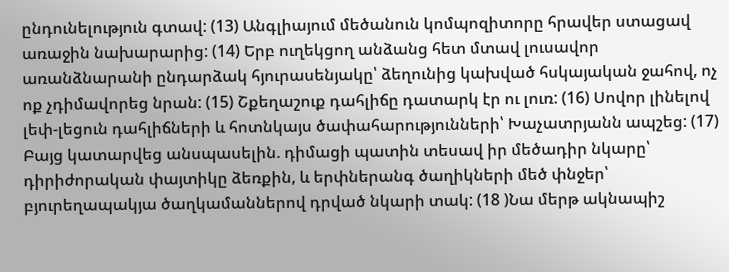ընդունելություն գտավ: (13) Անգլիայում մեծանուն կոմպոզիտորը հրավեր ստացավ առաջին նախարարից: (14) Երբ ուղեկցող անձանց հետ մտավ լուսավոր առանձնարանի ընդարձակ հյուրասենյակը՝ ձեղունից կախված հսկայական ջահով, ոչ ոք չդիմավորեց նրան: (15) Շքեղաշուք դահլիճը դատարկ էր ու լուռ: (16) Սովոր լինելով լեփ-լեցուն դահլիճների և հոտնկայս ծափահարությունների՝ Խաչատրյանն ապշեց: (17) Բայց կատարվեց անսպասելին. դիմացի պատին տեսավ իր մեծադիր նկարը՝ դիրիժորական փայտիկը ձեռքին, և երփներանգ ծաղիկների մեծ փնջեր՝ բյուրեղապակյա ծաղկամաններով դրված նկարի տակ: (18 )Նա մերթ ակնապիշ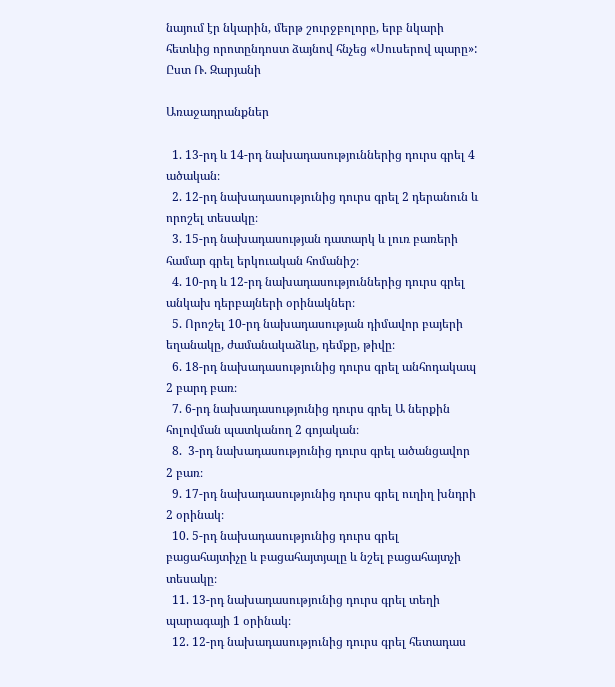նայում էր նկարին, մերթ շուրջբոլորը, երբ նկարի հետևից որոտընդոստ ձայնով հնչեց «Սուսերով պարը»:                              Ըստ Ռ. Զարյանի

Առաջադրանքներ

  1. 13-րդ և 14-րդ նախադասություններից դուրս գրել 4 ածական։
  2. 12-րդ նախադասությունից դուրս գրել 2 դերանուն և որոշել տեսակը։
  3. 15-րդ նախադասության դատարկ և լուռ բառերի համար գրել երկուական հոմանիշ։
  4. 10-րդ և 12-րդ նախադասություններից դուրս գրել անկախ դերբայների օրինակներ։
  5. Որոշել 10-րդ նախադասության դիմավոր բայերի եղանակը, ժամանակաձևը, դեմքը, թիվը։
  6. 18-րդ նախադասությունից դուրս գրել անհոդակապ 2 բարդ բառ։
  7. 6-րդ նախադասությունից դուրս գրել Ա ներքին հոլովման պատկանող 2 գոյական։
  8.  3-րդ նախադասությունից դուրս գրել ածանցավոր 2 բառ։
  9. 17-րդ նախադասությունից դուրս գրել ուղիղ խնդրի 2 օրինակ։
  10. 5-րդ նախադասությունից դուրս գրել բացահայտիչը և բացահայտյալը և նշել բացահայտչի տեսակը։
  11. 13-րդ նախադասությունից դուրս գրել տեղի պարագայի 1 օրինակ։
  12. 12-րդ նախադասությունից դուրս գրել հետադաս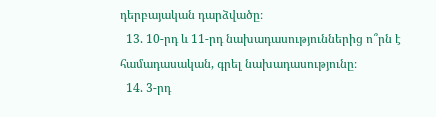դերբայական դարձվածը։
  13. 10-րդ և 11-րդ նախադասություններից ո՞րն է համադասական, գրել նախադասությունը։
  14. 3-րդ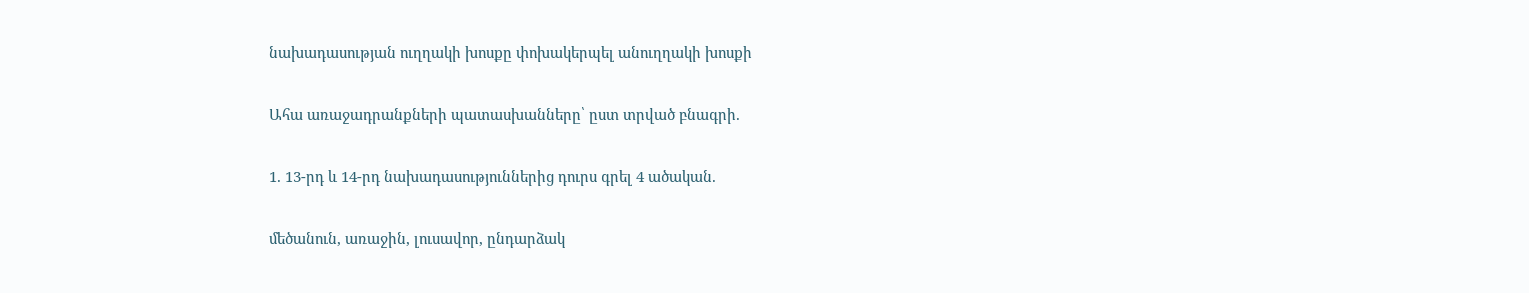նախադասության ուղղակի խոսքը փոխակերպել անուղղակի խոսքի

Ահա առաջադրանքների պատասխանները՝ ըստ տրված բնագրի.

1. 13-րդ և 14-րդ նախադասություններից դուրս գրել 4 ածական.

մեծանուն, առաջին, լուսավոր, ընդարձակ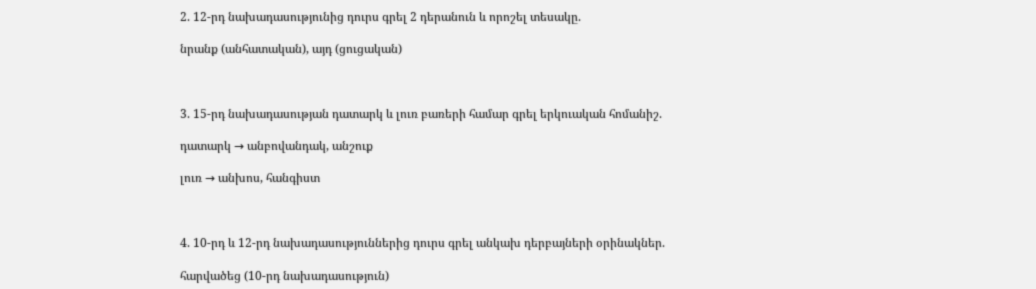2. 12-րդ նախադասությունից դուրս գրել 2 դերանուն և որոշել տեսակը.

նրանք (անհատական), այդ (ցուցական)



3. 15-րդ նախադասության դատարկ և լուռ բառերի համար գրել երկուական հոմանիշ.

դատարկ → անբովանդակ, անշուք

լուռ → անխոս, հանգիստ



4. 10-րդ և 12-րդ նախադասություններից դուրս գրել անկախ դերբայների օրինակներ.

հարվածեց (10-րդ նախադասություն)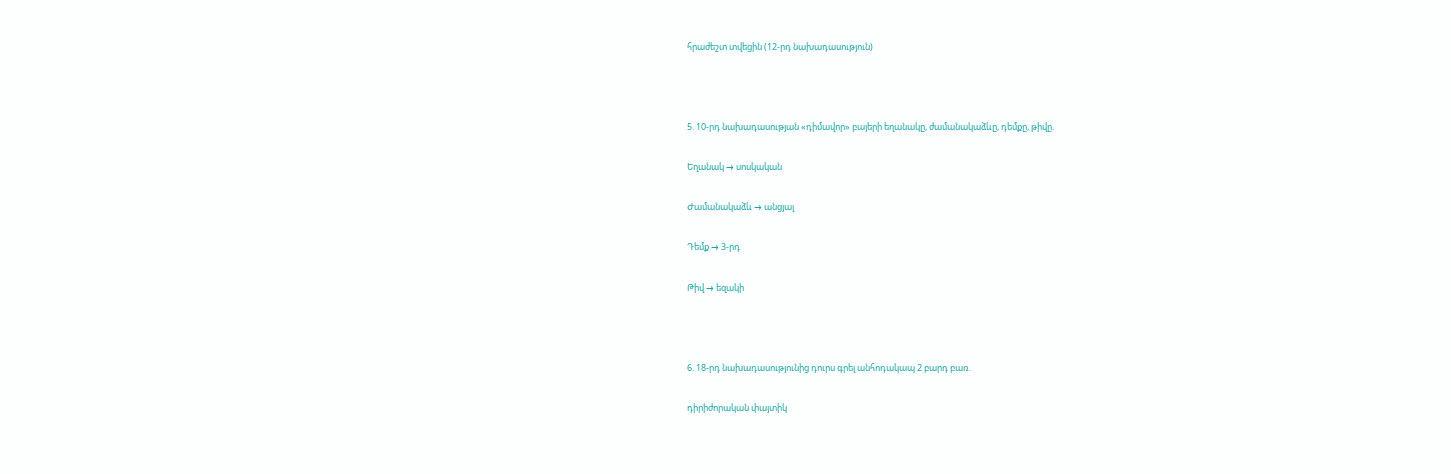հրաժեշտ տվեցին (12-րդ նախադասություն)



5. 10-րդ նախադասության «դիմավոր» բայերի եղանակը, ժամանակաձևը, դեմքը, թիվը.

Եղանակ → սոսկական

Ժամանակաձև → անցյալ

Դեմք → 3-րդ

Թիվ → եզակի



6. 18-րդ նախադասությունից դուրս գրել անհոդակապ 2 բարդ բառ.

դիրիժորական փայտիկ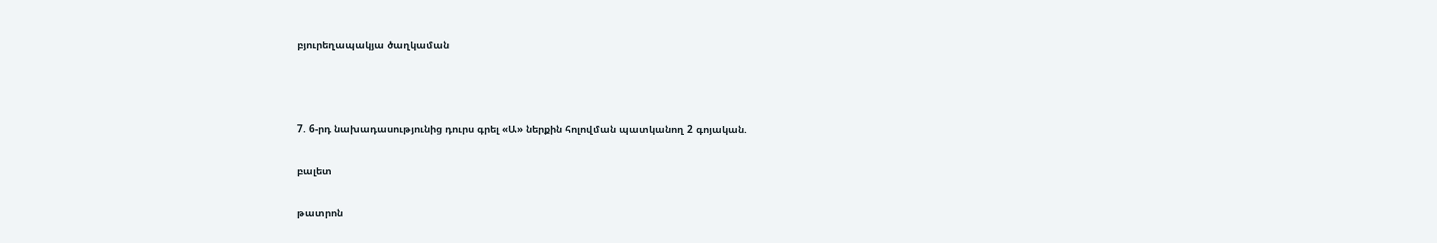բյուրեղապակյա ծաղկաման



7. 6-րդ նախադասությունից դուրս գրել «Ա» ներքին հոլովման պատկանող 2 գոյական.

բալետ

թատրոն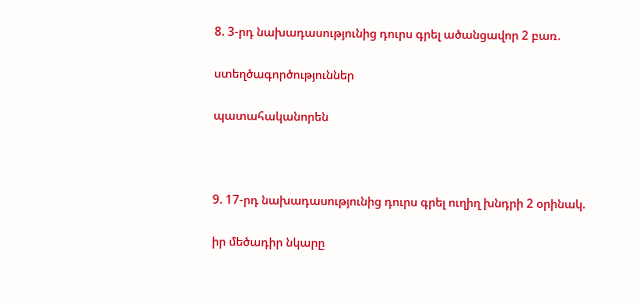8. 3-րդ նախադասությունից դուրս գրել ածանցավոր 2 բառ.

ստեղծագործություններ

պատահականորեն



9. 17-րդ նախադասությունից դուրս գրել ուղիղ խնդրի 2 օրինակ.

իր մեծադիր նկարը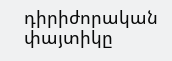դիրիժորական փայտիկը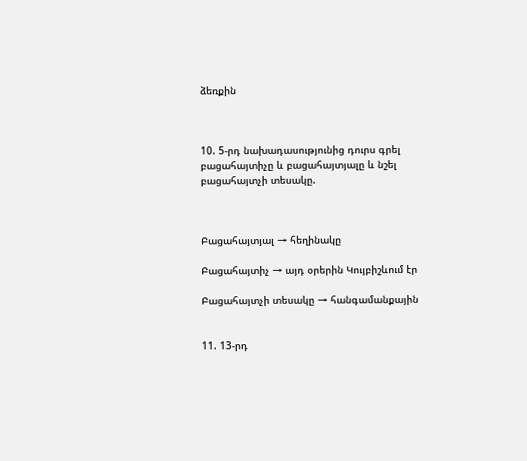ձեռքին



10. 5-րդ նախադասությունից դուրս գրել բացահայտիչը և բացահայտյալը և նշել բացահայտչի տեսակը.



Բացահայտյալ → հեղինակը

Բացահայտիչ → այդ օրերին Կույբիշևում էր

Բացահայտչի տեսակը → հանգամանքային


11. 13-րդ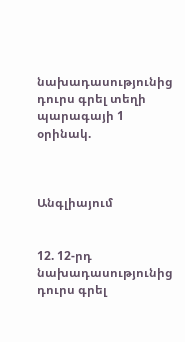նախադասությունից դուրս գրել տեղի պարագայի 1 օրինակ.



Անգլիայում


12. 12-րդ նախադասությունից դուրս գրել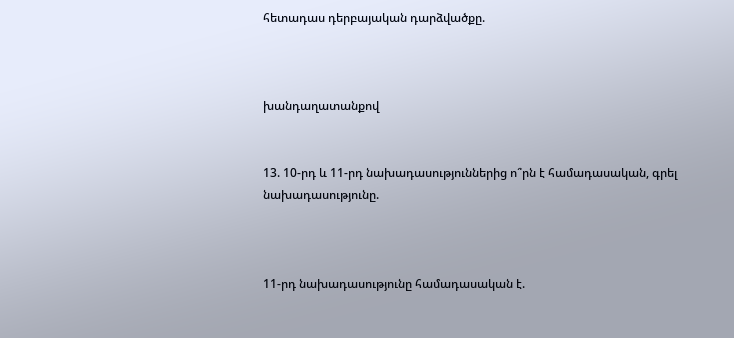հետադաս դերբայական դարձվածքը.



խանդաղատանքով


13. 10-րդ և 11-րդ նախադասություններից ո՞րն է համադասական, գրել նախադասությունը.



11-րդ նախադասությունը համադասական է.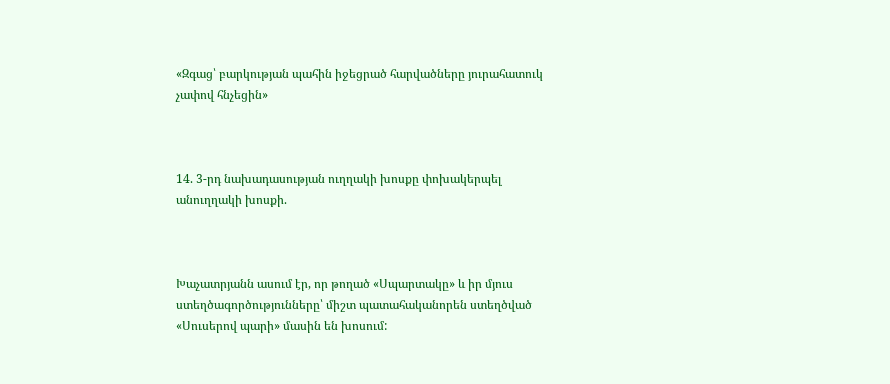«Զգաց՝ բարկության պահին իջեցրած հարվածները յուրահատուկ չափով հնչեցին»



14. 3-րդ նախադասության ուղղակի խոսքը փոխակերպել անուղղակի խոսքի.



Խաչատրյանն ասում էր, որ թողած «Սպարտակը» և իր մյուս ստեղծագործությունները՝ միշտ պատահականորեն ստեղծված «Սուսերով պարի» մասին են խոսում: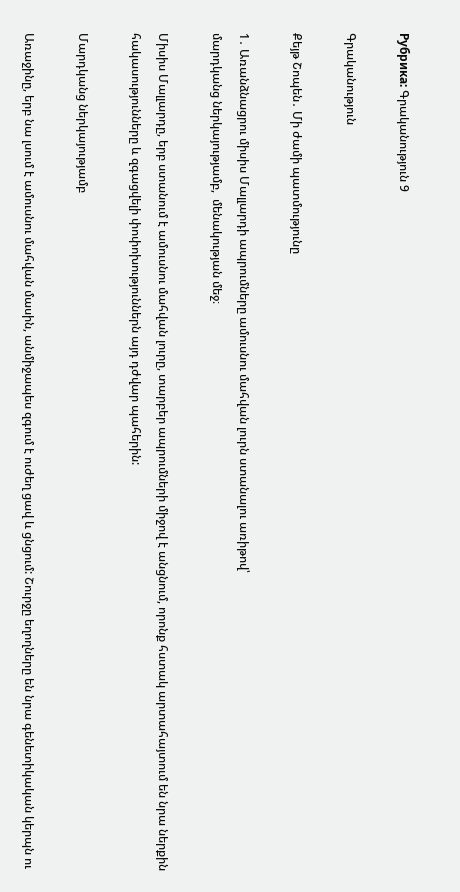Рубрика: Գրականություն 9

Գրականություն

Քեյթ Շոպեն․ Մի ժամի պատմությունը

1․ Առանձնացրու միսիս Մալլարդի ապրումները ամուսնու մահվան լուրն ստանալու առիթով՝
մարդկանց ներկայությամբ,  մենակության մեջ։

Միսիս Մալլարդը, երբ ստանում է ամուսնու մահվան լուրը, տարբեր ապրումների միջով է անցնում, որոնք հստակ արտահայտում են նրա ներքին հակասությունները և զգացվելի փոփոխություններն այդ դժվար պահերին:

Մարդկանց ներկայությամբ

Առաջինը, երբ նա լսում է ամուսնու մահվան մասին, անմիջապես զգում է ուժեղ ցավ և ցնցում: Շուրջը եղողները են նրա գենետիկական կերպն ու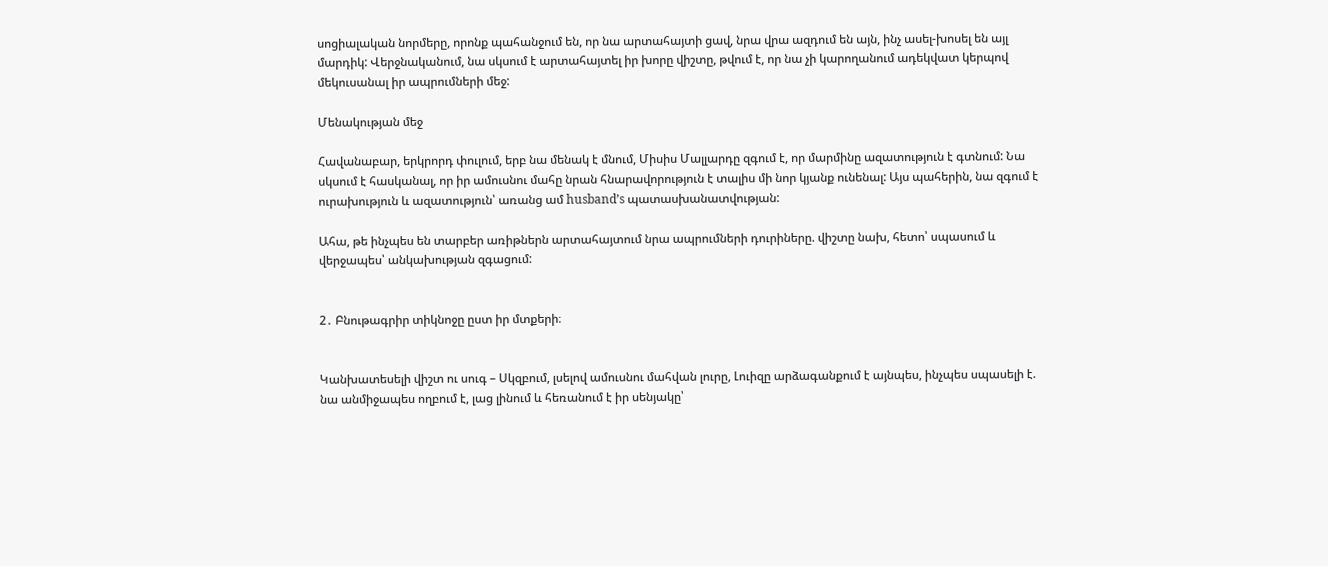սոցիալական նորմերը, որոնք պահանջում են, որ նա արտահայտի ցավ, նրա վրա ազդում են այն, ինչ ասել-խոսել են այլ մարդիկ: Վերջնականում, նա սկսում է արտահայտել իր խորը վիշտը, թվում է, որ նա չի կարողանում ադեկվատ կերպով մեկուսանալ իր ապրումների մեջ:

Մենակության մեջ

Հավանաբար, երկրորդ փուլում, երբ նա մենակ է մնում, Միսիս Մալլարդը զգում է, որ մարմինը ազատություն է գտնում: Նա սկսում է հասկանալ, որ իր ամուսնու մահը նրան հնարավորություն է տալիս մի նոր կյանք ունենալ: Այս պահերին, նա զգում է ուրախություն և ազատություն՝ առանց ամ husband’s պատասխանատվության:

Ահա, թե ինչպես են տարբեր առիթներն արտահայտում նրա ապրումների դուրիները. վիշտը նախ, հետո՝ սպասում և վերջապես՝ անկախության զգացում:


2․ Բնութագրիր տիկնոջը ըստ իր մտքերի։


Կանխատեսելի վիշտ ու սուգ – Սկզբում, լսելով ամուսնու մահվան լուրը, Լուիզը արձագանքում է այնպես, ինչպես սպասելի է. նա անմիջապես ողբում է, լաց լինում և հեռանում է իր սենյակը՝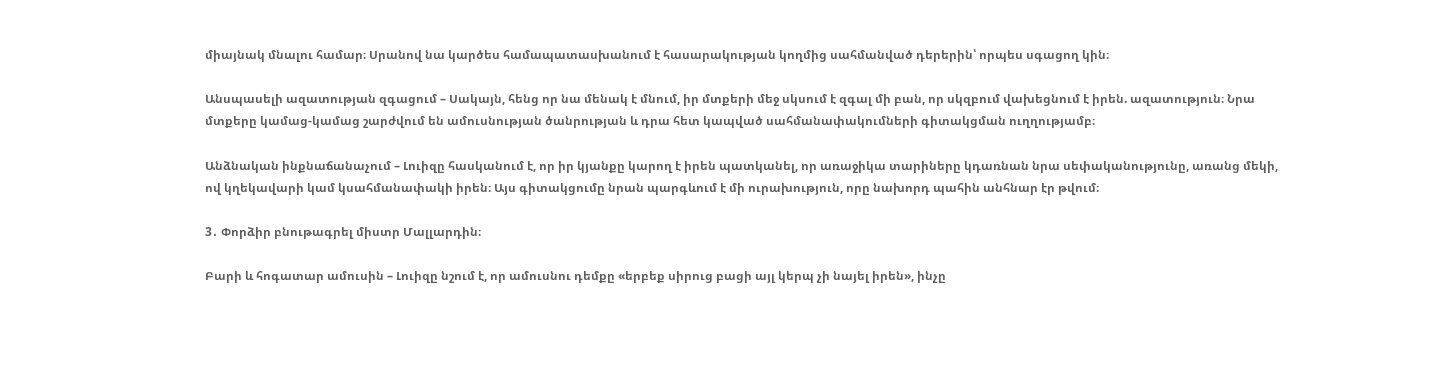միայնակ մնալու համար։ Սրանով նա կարծես համապատասխանում է հասարակության կողմից սահմանված դերերին՝ որպես սգացող կին։

Անսպասելի ազատության զգացում – Սակայն, հենց որ նա մենակ է մնում, իր մտքերի մեջ սկսում է զգալ մի բան, որ սկզբում վախեցնում է իրեն. ազատություն։ Նրա մտքերը կամաց-կամաց շարժվում են ամուսնության ծանրության և դրա հետ կապված սահմանափակումների գիտակցման ուղղությամբ։

Անձնական ինքնաճանաչում – Լուիզը հասկանում է, որ իր կյանքը կարող է իրեն պատկանել, որ առաջիկա տարիները կդառնան նրա սեփականությունը, առանց մեկի, ով կղեկավարի կամ կսահմանափակի իրեն։ Այս գիտակցումը նրան պարգևում է մի ուրախություն, որը նախորդ պահին անհնար էր թվում։

3․ Փորձիր բնութագրել միստր Մալլարդին։

Բարի և հոգատար ամուսին – Լուիզը նշում է, որ ամուսնու դեմքը «երբեք սիրուց բացի այլ կերպ չի նայել իրեն», ինչը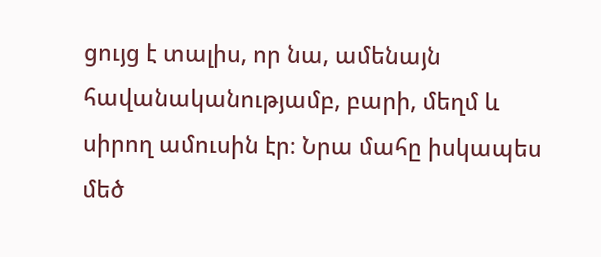ցույց է տալիս, որ նա, ամենայն հավանականությամբ, բարի, մեղմ և սիրող ամուսին էր։ Նրա մահը իսկապես մեծ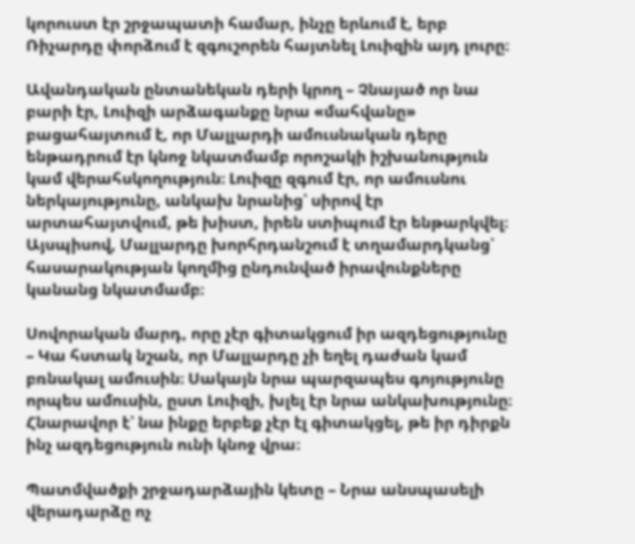կորուստ էր շրջապատի համար, ինչը երևում է, երբ Ռիչարդը փորձում է զգուշորեն հայտնել Լուիզին այդ լուրը։

Ավանդական ընտանեկան դերի կրող – Չնայած որ նա բարի էր, Լուիզի արձագանքը նրա «մահվանը» բացահայտում է, որ Մալլարդի ամուսնական դերը ենթադրում էր կնոջ նկատմամբ որոշակի իշխանություն կամ վերահսկողություն։ Լուիզը զգում էր, որ ամուսնու ներկայությունը, անկախ նրանից՝ սիրով էր արտահայտվում, թե խիստ, իրեն ստիպում էր ենթարկվել։ Այսպիսով, Մալլարդը խորհրդանշում է տղամարդկանց՝ հասարակության կողմից ընդունված իրավունքները կանանց նկատմամբ։

Սովորական մարդ, որը չէր գիտակցում իր ազդեցությունը – Կա հստակ նշան, որ Մալլարդը չի եղել դաժան կամ բռնակալ ամուսին։ Սակայն նրա պարզապես գոյությունը որպես ամուսին, ըստ Լուիզի, խլել էր նրա անկախությունը։ Հնարավոր է՝ նա ինքը երբեք չէր էլ գիտակցել, թե իր դիրքն ինչ ազդեցություն ունի կնոջ վրա։

Պատմվածքի շրջադարձային կետը – Նրա անսպասելի վերադարձը ոչ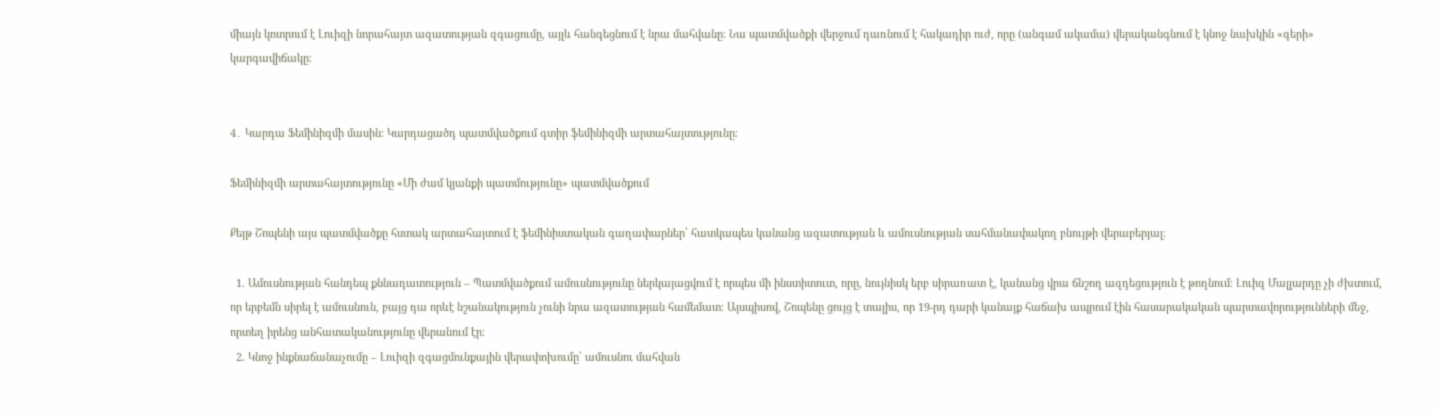միայն կոտրում է Լուիզի նորահայտ ազատության զգացումը, այլև հանգեցնում է նրա մահվանը։ Նա պատմվածքի վերջում դառնում է հակադիր ուժ, որը (անգամ ակամա) վերականգնում է կնոջ նախկին «գերի» կարգավիճակը։


4․ Կարդա Ֆեմինիզմի մասին։ Կարդացածդ պատմվածքում գտիր ֆեմինիզմի արտահայտությունը։

Ֆեմինիզմի արտահայտությունը «Մի ժամ կյանքի պատմությունը» պատմվածքում

Քեյթ Շոպենի այս պատմվածքը հստակ արտահայտում է ֆեմինիստական գաղափարներ՝ հատկապես կանանց ազատության և ամուսնության սահմանափակող բնույթի վերաբերյալ։

  1. Ամուսնության հանդեպ քննադատություն – Պատմվածքում ամուսնությունը ներկայացվում է որպես մի ինստիտուտ, որը, նույնիսկ երբ սիրառատ է, կանանց վրա ճնշող ազդեցություն է թողնում։ Լուիզ Մալլարդը չի ժխտում, որ երբեմն սիրել է ամուսնուն, բայց դա որևէ նշանակություն չունի նրա ազատության համեմատ։ Այսպիսով, Շոպենը ցույց է տալիս, որ 19-րդ դարի կանայք հաճախ ապրում էին հասարակական պարտավորությունների մեջ, որտեղ իրենց անհատականությունը վերանում էր։
  2. Կնոջ ինքնաճանաչումը – Լուիզի զգացմունքային վերափոխումը՝ ամուսնու մահվան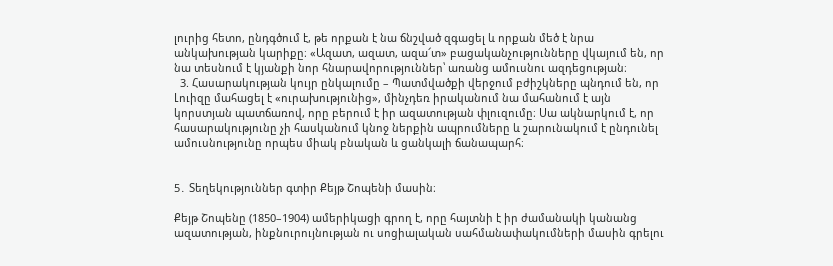լուրից հետո, ընդգծում է, թե որքան է նա ճնշված զգացել և որքան մեծ է նրա անկախության կարիքը։ «Ազատ, ազատ, ազա՜տ» բացականչությունները վկայում են, որ նա տեսնում է կյանքի նոր հնարավորություններ՝ առանց ամուսնու ազդեցության։
  3. Հասարակության կույր ընկալումը – Պատմվածքի վերջում բժիշկները պնդում են, որ Լուիզը մահացել է «ուրախությունից», մինչդեռ իրականում նա մահանում է այն կորստյան պատճառով, որը բերում է իր ազատության փլուզումը։ Սա ակնարկում է, որ հասարակությունը չի հասկանում կնոջ ներքին ապրումները և շարունակում է ընդունել ամուսնությունը որպես միակ բնական և ցանկալի ճանապարհ։


5․ Տեղեկություններ գտիր Քեյթ Շոպենի մասին։

Քեյթ Շոպենը (1850–1904) ամերիկացի գրող է, որը հայտնի է իր ժամանակի կանանց ազատության, ինքնուրույնության ու սոցիալական սահմանափակումների մասին գրելու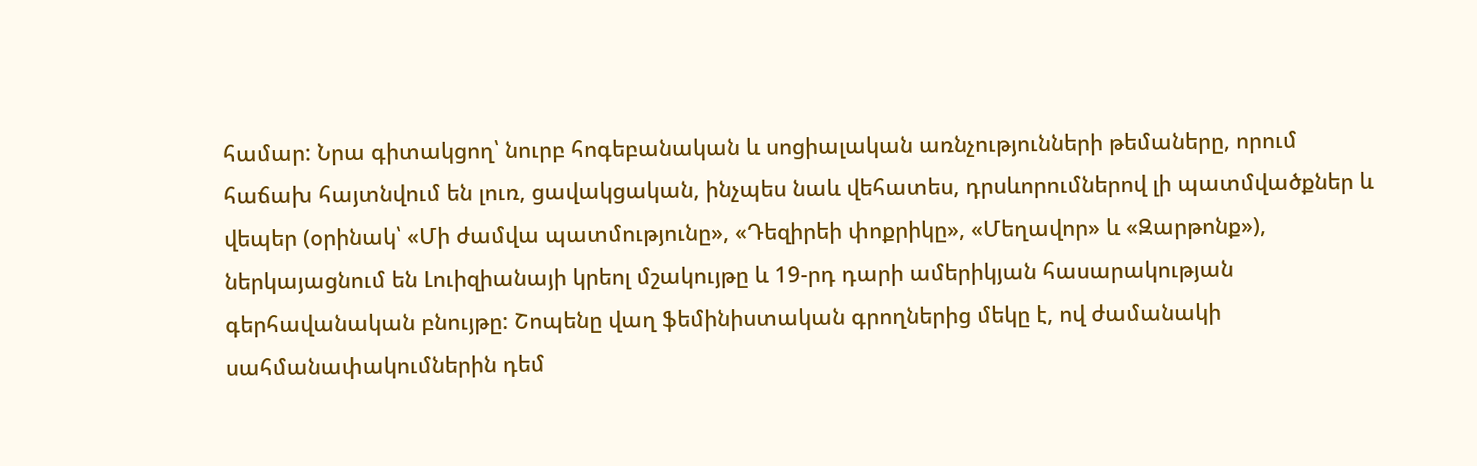համար: Նրա գիտակցող՝ նուրբ հոգեբանական և սոցիալական առնչությունների թեմաները, որում հաճախ հայտնվում են լուռ, ցավակցական, ինչպես նաև վեհատես, դրսևորումներով լի պատմվածքներ և վեպեր (օրինակ՝ «Մի ժամվա պատմությունը», «Դեզիրեի փոքրիկը», «Մեղավոր» և «Զարթոնք»), ներկայացնում են Լուիզիանայի կրեոլ մշակույթը և 19-րդ դարի ամերիկյան հասարակության գերհավանական բնույթը: Շոպենը վաղ ֆեմինիստական գրողներից մեկը է, ով ժամանակի սահմանափակումներին դեմ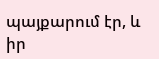պայքարում էր, և իր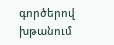գործերով խթանում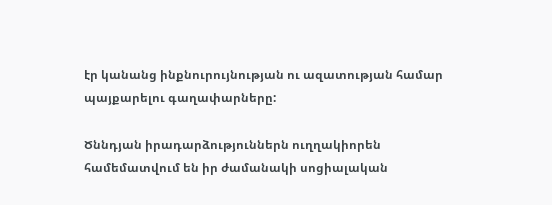էր կանանց ինքնուրույնության ու ազատության համար պայքարելու գաղափարները:

Ծննդյան իրադարձություններն ուղղակիորեն համեմատվում են իր ժամանակի սոցիալական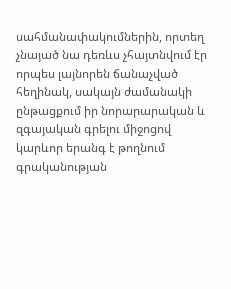սահմանափակումներին, որտեղ չնայած նա դեռևս չհայտնվում էր որպես լայնորեն ճանաչված հեղինակ, սակայն ժամանակի ընթացքում իր նորարարական և զգայական գրելու միջոցով կարևոր երանգ է թողնում գրականության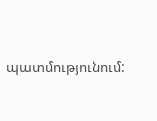պատմությունում: